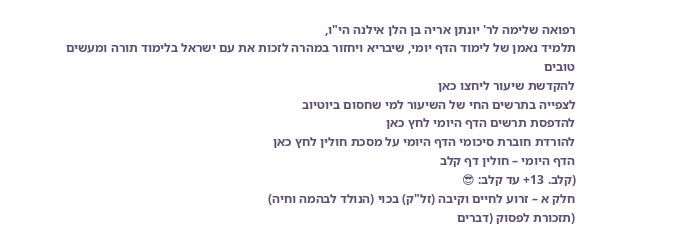רפואה שלימה לר' יונתן אריה בן הלן אילנה הי"ו,
תלמיד נאמן של לימוד הדף יומי, שיבריא ויחזור במהרה לזכות את עם ישראל בלימוד תורה ומעשים טובים
להקדשת שיעור ליחצו כאן
לצפייה בתרשים החי של השיעור למי שחסום ביוטיוב
להדפסת תרשים הדף היומי לחץ כאן
להורדת חוברת סיכומי הדף היומי על מסכת חולין לחץ כאן
הדף היומי – חולין דף קלב
(קלב. 13+ עד קלב: 😎
חלק א – זרוע לחיים וקיבה (זל"ק) בכוי (הנולד לבהמה וחיה)
(תזכורת לפסוק (דברים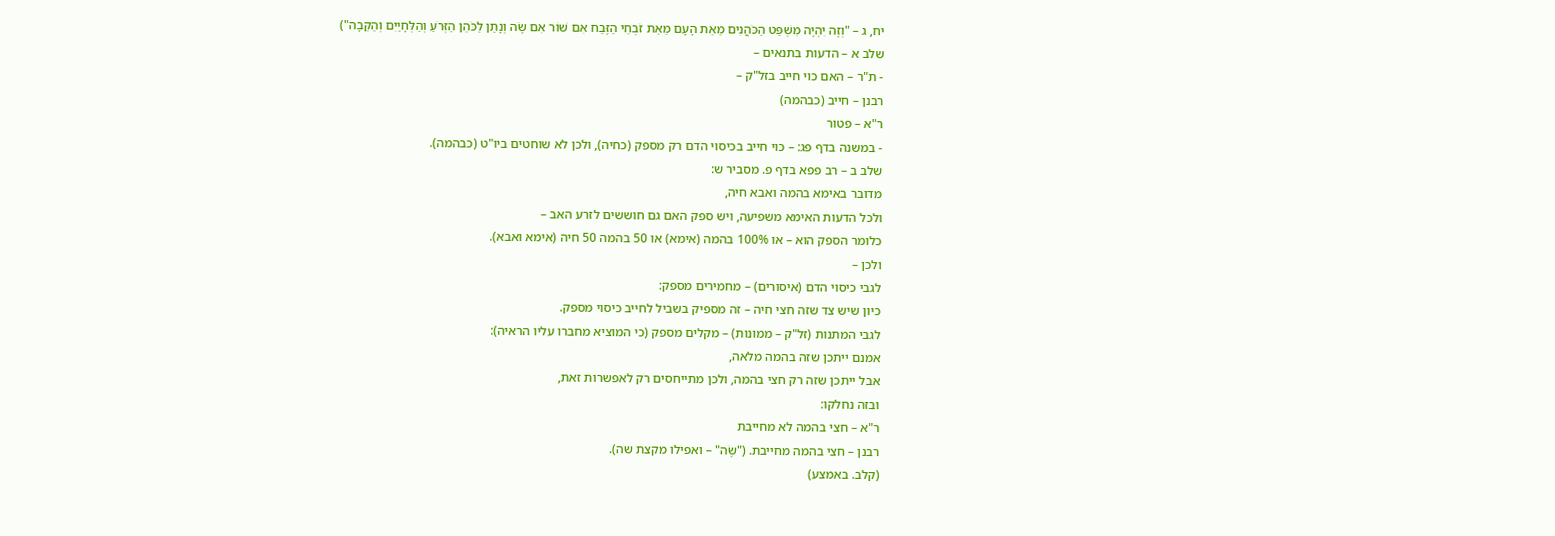יח, ג – "וְזֶה יִהְיֶה מִשְׁפַּט הַכֹּהֲנִים מֵאֵת הָעָם מֵאֵת זֹבְחֵי הַזֶּבַח אִם שׁוֹר אִם שֶׂה וְנָתַן לַכֹּהֵן הַזְּרֹעַ וְהַלְּחָיַיִם וְהַקֵּבָה")
שלב א – הדעות בתנאים –
- ת"ר – האם כוי חייב בזל"ק –
רבנן – חייב (כבהמה)
ר"א – פטור
- במשנה בדף פג: – כוי חייב בכיסוי הדם רק מספק (כחיה), ולכן לא שוחטים ביו"ט (כבהמה).
שלב ב – רב פפא בדף פ. מסביר ש:
מדובר באימא בהמה ואבא חיה,
ולכל הדעות האימא משפיעה, ויש ספק האם גם חוששים לזרע האב –
כלומר הספק הוא – או 100% בהמה (אימא) או 50 בהמה 50 חיה (אימא ואבא).
ולכן –
לגבי כיסוי הדם (איסורים) – מחמירים מספק:
כיון שיש צד שזה חצי חיה – זה מספיק בשביל לחייב כיסוי מספק.
לגבי המתנות (זל"ק – ממונות) – מקלים מספק (כי המוציא מחברו עליו הראיה):
אמנם ייתכן שזה בהמה מלאה,
אבל ייתכן שזה רק חצי בהמה, ולכן מתייחסים רק לאפשרות זאת,
ובזה נחלקו:
ר"א – חצי בהמה לא מחייבת
רבנן – חצי בהמה מחייבת. ("שֶׂה" – ואפילו מקצת שה).
(קלב. באמצע)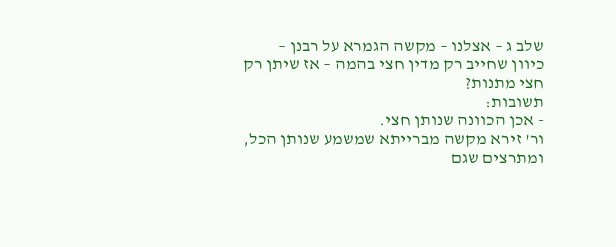שלב ג – אצלנו – מקשה הגמרא על רבנן –
כיוון שחייב רק מדין חצי בהמה – אז שיתן רק חצי מתנות?
תשובות:
- אכן הכוונה שנותן חצי.
ור' זירא מקשה מברייתא שמשמע שנותן הכל,
ומתרצים שגם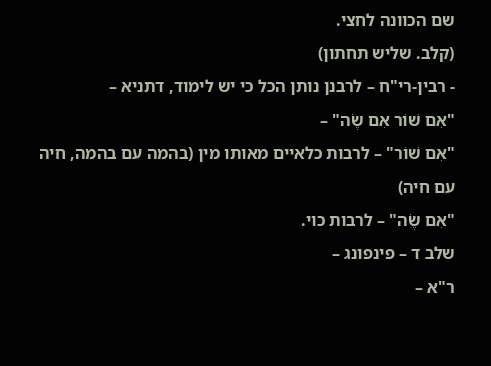שם הכוונה לחצי.
(קלב. שליש תחתון)
- רבין-רי"ח – לרבנן נותן הכל כי יש לימוד, דתניא –
"אִם שׁוֹר אִם שֶׂה" –
"אִם שׁוֹר" – לרבות כלאיים מאותו מין (בהמה עם בהמה, חיה עם חיה)
"אִם שֶׂה" – לרבות כוי.
שלב ד – פינפונג –
ר"א –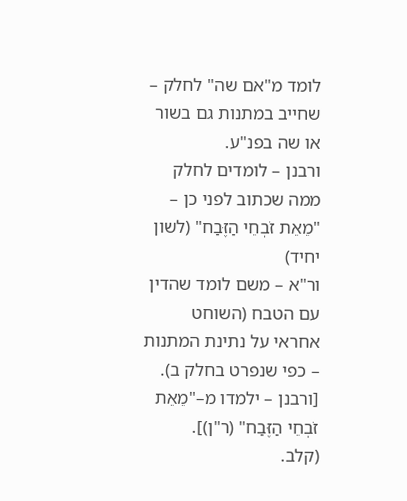לומד מ"אם שה" לחלק – שחייב במתנות גם בשור או שה בפנ"ע.
ורבנן – לומדים לחלק ממה שכתוב לפני כן – "מֵאֵת זֹבְחֵי הַזֶּבַח" (לשון יחיד)
ור"א – משם לומד שהדין עם הטבח (השוחט אחראי על נתינת המתנות – כפי שנפרט בחלק ב).
[ורבנן – ילמדו מ–"מֵאֵת זֹבְחֵי הַזֶּבַח" (ר"ן)].
(קלב.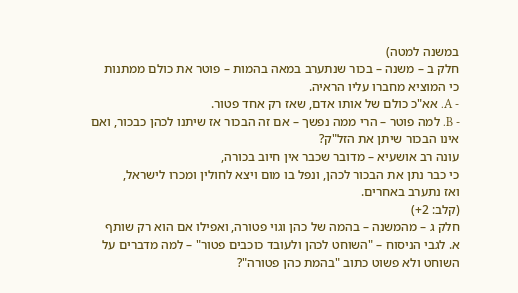במשנה למטה)
חלק ב – משנה – בכור שנתערב במאה בהמות – פוטר את כולם ממתנות
כי המוציא מחברו עליו הראיה.
- A. אא"כ כולם של אותו אדם, שאז רק אחד פטור.
- B. למה פוטר – הרי ממה נפשך – אם זה הבכור אז שיתנו לכהן כבכור, ואם אינו הבכור שיתן את הזל"ק?
עונה רב אושעיא – מדובר שכבר אין חיוב בכורה,
כי כבר נתן את הבכור לכהן, ונפל בו מום ויצא לחולין ומכרו לישראל,
ואז נתערב באחרים.
(קלב: 2+)
חלק ג – מהמשנה – בהמה של כהן וגוי פטורה, ואפילו אם הוא רק שותף
א. לגבי הניסוח – "השוחט לכהן ולעובד כוכבים פטור" – למה מדברים על השוחט ולא פשוט כתוב "בהמת כהן פטורה"?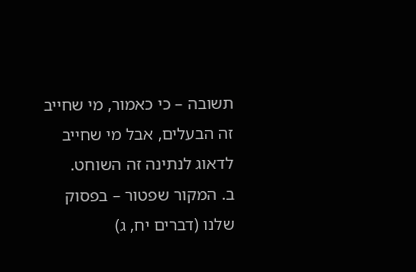תשובה – כי כאמור, מי שחייב זה הבעלים, אבל מי שחייב לדאוג לנתינה זה השוחט.
ב. המקור שפטור – בפסוק שלנו (דברים יח, ג)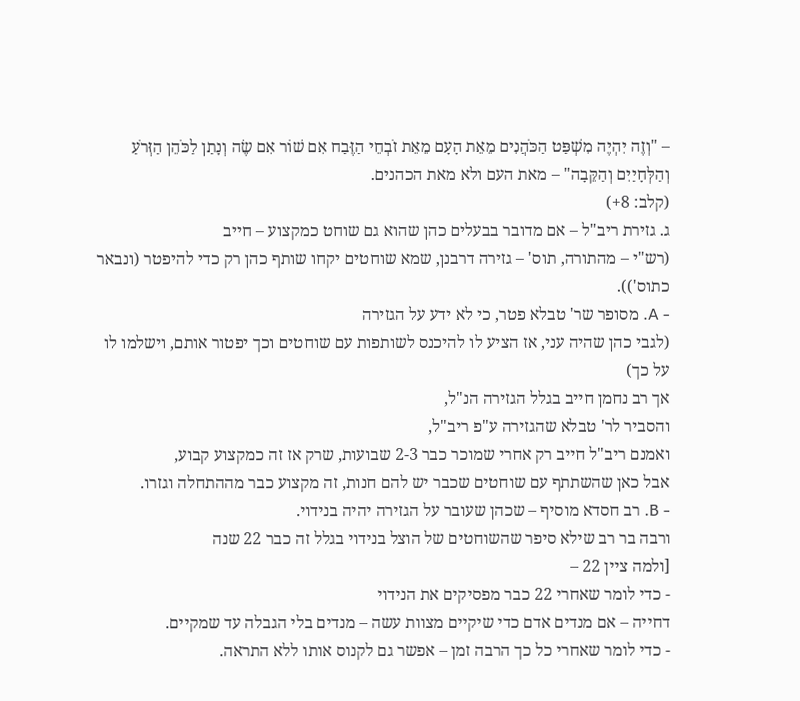– "וְזֶה יִהְיֶה מִשְׁפַּט הַכֹּהֲנִים מֵאֵת הָעָם מֵאֵת זֹבְחֵי הַזֶּבַח אִם שׁוֹר אִם שֶׂה וְנָתַן לַכֹּהֵן הַזְּרֹעַ וְהַלְּחָיַיִם וְהַקֵּבָה" – מאת העם ולא מאת הכהנים.
(קלב: 8+)
ג. גזירת ריב"ל – אם מדובר בבעלים כהן שהוא גם שוחט כמקצוע – חייב
(רש"י – מהתורה, תוס' – גזירה דרבנן, שמא שוחטים יקחו שותף כהן רק כדי להיפטר (ונבאר כתוס')).
- A. מסופר שר' טבלא פטר, כי לא ידע על הגזירה
(לגבי כהן שהיה עני, אז הציע לו להיכנס לשותפות עם שוחטים וכך יפטור אותם, וישלמו לו על כך)
אך רב נחמן חייב בגלל הגזירה הנ"ל,
והסביר לר' טבלא שהגזירה ע"פ ריב"ל,
ואמנם ריב"ל חייב רק אחרי שמוכר כבר 2-3 שבועות, שרק אז זה כמקצוע קבוע,
אבל כאן שהשתתף עם שוחטים שכבר יש להם חנות, זה מקצוע כבר מההתחלה וגזרו.
- B. רב חסדא מוסיף – שכהן שעובר על הגזירה יהיה בנידוי.
ורבה בר רב שילא סיפר שהשוחטים של הוצל בנידוי בגלל זה כבר 22 שנה
[ולמה ציין 22 –
- כדי לומר שאחרי 22 כבר מפסיקים את הנידוי
דחייה – אם מנדים אדם כדי שיקיים מצוות עשה – מנדים בלי הגבלה עד שמקיים.
- כדי לומר שאחרי כל כך הרבה זמן – אפשר גם לקנוס אותו ללא התראה.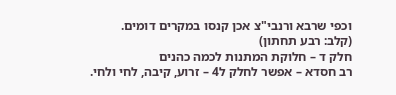וכפי שרבא ורנבי"צ אכן קנסו במקרים דומים.
(קלב: רבע תחתון)
חלק ד – חלוקת המתנות לכמה כהנים
רב חסדא – אפשר לחלק ל4 – זרוע, קיבה, לחי ולחי.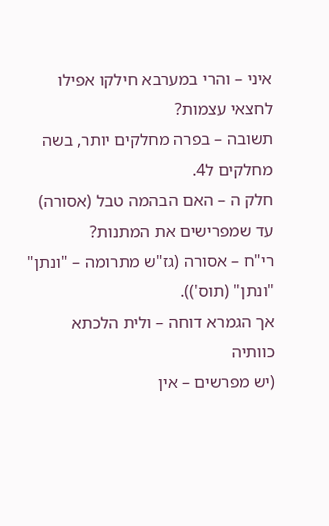איני – והרי במערבא חילקו אפילו לחצאי עצמות?
תשובה – בפרה מחלקים יותר, בשה מחלקים ל4.
חלק ה – האם הבהמה טבל (אסורה) עד שמפרישים את המתנות?
רי"ח – אסורה (גז"ש מתרומה – "ונתן" "ונתן" (תוס')).
אך הגמרא דוחה – ולית הלכתא כוותיה
(יש מפרשים – אין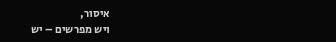איסור,
ויש מפרשים – יש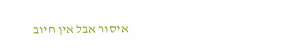איסור אבל אין חיוב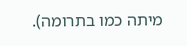מיתה כמו בתרומה).